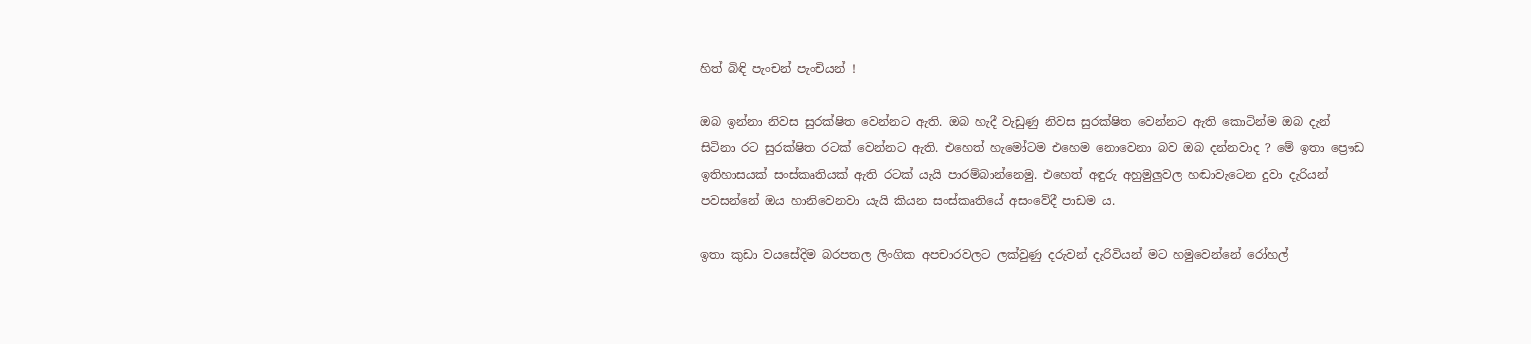හිත් බිඳි පැංචන් පැංචියන් !

ඔබ ඉන්නා නිවස සුරක්ෂිත වෙන්නට ඇති. ඔබ හැදී වැඩුණු නිවස සුරක්ෂිත වෙන්නට ඇති කොටින්ම ඔබ දැන් සිටිනා රට සුරක්ෂිත රටක් වෙන්නට ඇති. එහෙත් හැමෝටම එහෙම නොවෙනා බව ඔබ දන්නවාද ? මේ ඉතා ප්‍රෞඩ ඉතිහාසයක් සංස්කෘතියක් ඇති රටක් යැයි පාරම්බාන්නෙමු. එහෙත් අඳුරු අහුමුලුවල හඬාවැටෙන දුවා දැරියන් පවසන්නේ ඔය හානිවෙනවා යැයි කියන සංස්කෘතියේ අසංවේදී පාඩම ය.

ඉතා කුඩා වයසේදිම බරපතල ලිංගික අපචාරවලට ලක්වුණු දරුවන් දැරිවියන් මට හමුවෙන්නේ රෝහල්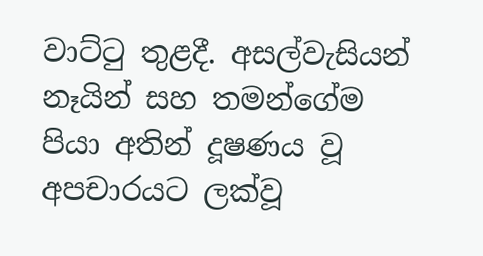වාට්ටු තුළදී. අසල්වැසියන් නෑයින් සහ තමන්ගේම පියා අතින් දූෂණය වූ අපචාරයට ලක්වූ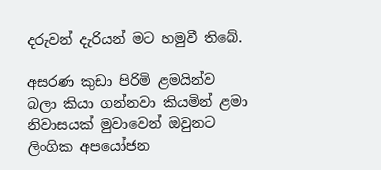දරුවන් දැරියන් මට හමුවී තිබේ.

අසරණ කුඩා පිරිමි ළමයින්ව බලා කියා ගන්නවා කියමින් ළමා නිවාසයක් මුවාවෙන් ඔවුනට ලිංගික අපයෝජන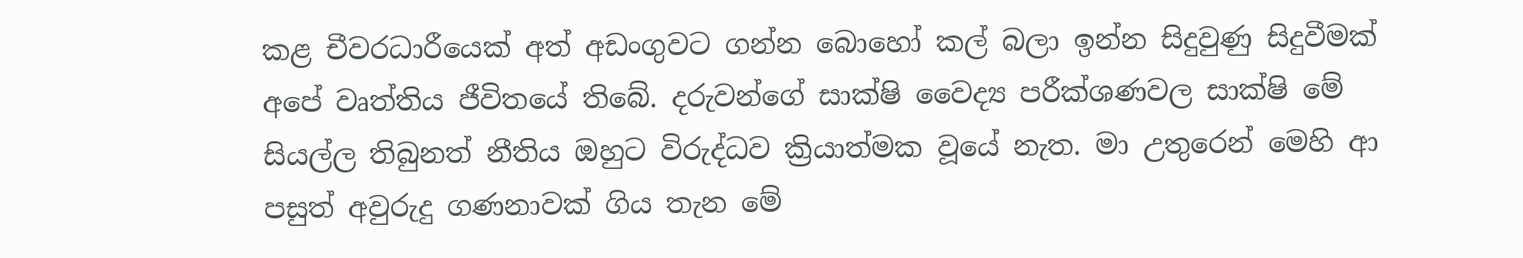කළ චීවරධාරීයෙක් අත් අඩංගුවට ගන්න බොහෝ කල් බලා ඉන්න සිදුවුණු සිදුවීමක් අපේ වෘත්තිය ජීවිතයේ තිබේ. දරුවන්ගේ සාක්ෂි වෛද්‍ය පරීක්ශණවල සාක්ෂි මේ සියල්ල තිබුනත් නීතිය ඔහුට විරුද්ධව ක්‍රියාත්මක වූයේ නැත. මා උතුරෙන් මෙහි ආ පසුත් අවුරුදු ගණනාවක් ගිය තැන මේ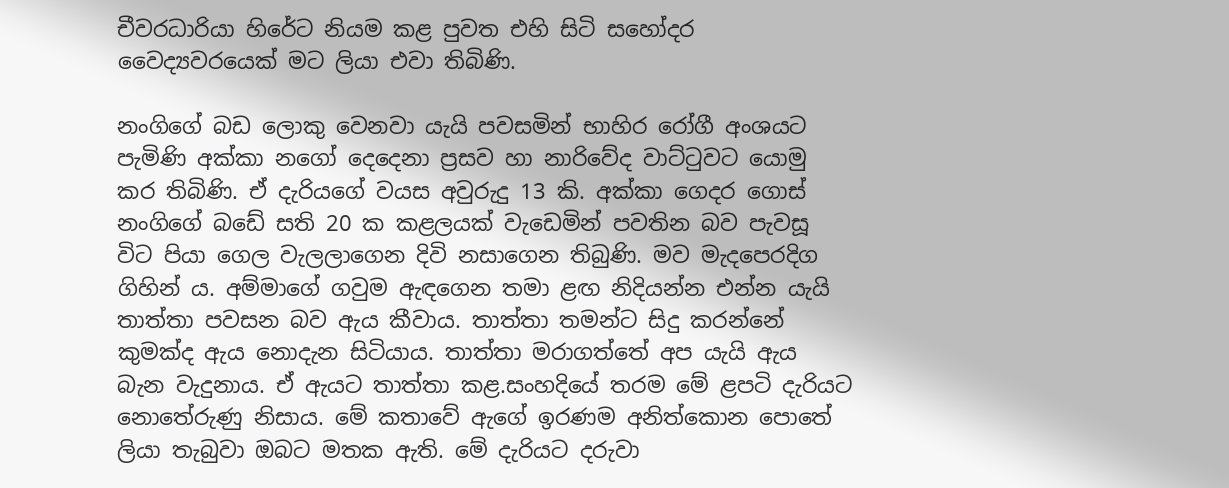චීවරධාරියා හිරේට නියම කළ පුවත එහි සිටි සහෝදර වෛද්‍යවරයෙක් මට ලියා එවා තිබිණි.

නංගිගේ බඩ ලොකු වෙනවා යැයි පවසමින් භාහිර රෝගී අංශයට පැමිණි අක්කා නගෝ දෙදෙනා ප්‍රසව හා නාරිවේද වාට්ටුවට යොමු කර තිබිණි. ඒ දැරියගේ වයස අවුරුදු 13 කි. අක්කා ගෙදර ගොස් නංගිගේ බඩේ සති 20 ක කළලයක් වැඩෙමින් පවතින බව පැවසූ විට පියා ගෙල වැලලාගෙන දිවි නසාගෙන තිබුණි. මව මැදපෙරදිග ගිහින් ය. අම්මාගේ ගවුම ඇඳගෙන තමා ළඟ නිදියන්න එන්න යැයි තාත්තා පවසන බව ඇය කීවාය. තාත්තා තමන්ට සිදු කරන්නේ කුමක්ද ඇය නොදැන සිටියාය. තාත්තා මරාගත්තේ අප යැයි ඇය බැන වැදුනාය. ඒ ඇයට තාත්තා කළ.සංහදියේ තරම මේ ළපටි දැරියට නොතේරුණු නිසාය. මේ කතාවේ ඇගේ ඉරණම අනිත්කොන පොතේ ලියා තැබුවා ඔබට මතක ඇති. මේ දැරියට දරුවා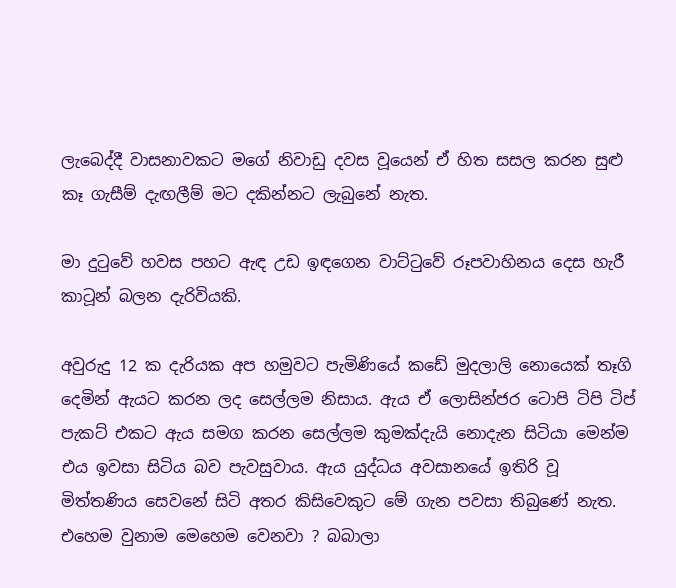ලැබෙද්දී වාසනාවකට මගේ නිවාඩු දවස වූයෙන් ඒ හිත සසල කරන සුළු කෑ ගැසීම් දැඟලීම් මට දකින්නට ලැබුනේ නැත.

මා දුටුවේ හවස පහට ඇඳ උඩ ඉඳගෙන වාට්ටුවේ රූපවාහිනය දෙස හැරී කාටූන් බලන දැරිවියකි.

අවුරුදු 12 ක දැරියක අප හමුවට පැමිණියේ කඩේ මුදලාලි නොයෙක් තෑගි දෙමින් ඇයට කරන ලද සෙල්ලම නිසාය. ඇය ඒ ලොසින්ජර ටොපි ටිපි ටිප් පැකට් එකට ඇය සමග කරන සෙල්ලම කුමක්දැයි නොදැන සිටියා මෙන්ම එය ඉවසා සිටිය බව පැවසුවාය. ඇය යුද්ධය අවසානයේ ඉතිරි වූ මිත්තණිය සෙවනේ සිටි අතර කිසිවෙකුට මේ ගැන පවසා තිබුණේ නැත. එහෙම වුනාම මෙහෙම වෙනවා ? බබාලා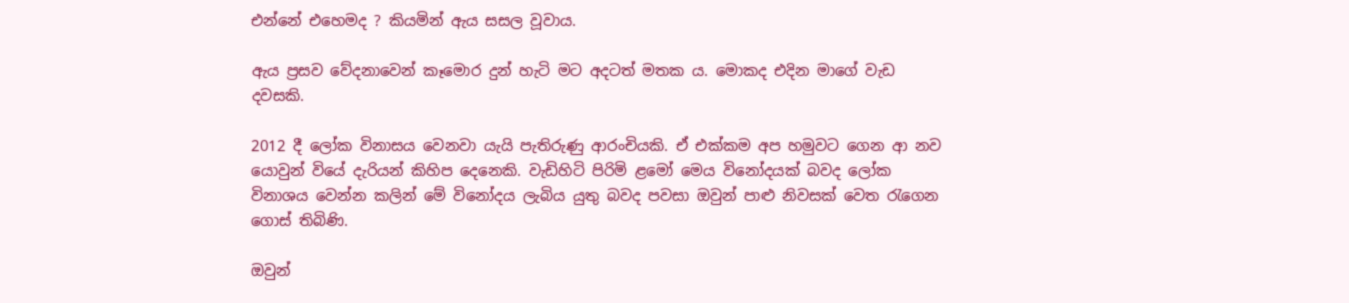එන්නේ එහෙමද ? කියමින් ඇය සසල වූවාය.

ඇය ප්‍රසව වේදනාවෙන් කෑමොර දුන් හැටි මට අදටත් මතක ය. මොකද එදින මාගේ වැඩ දවසකි.

2012 දී ලෝක විනාසය වෙනවා යැයි පැතිරුණු ආරංචියකි. ඒ එක්කම අප හමුවට ගෙන ආ නව යොවුන් වියේ දැරියන් කිහිප දෙනෙකි. වැඩිහිටි පිරිමි ළමෝ මෙය විනෝදයක් බවද ලෝක විනාශය වෙන්න කලින් මේ විනෝදය ලැබිය යුතු බවද පවසා ඔවුන් පාළු නිවසක් වෙත රැගෙන ගොස් තිබිණි.

ඔවුන්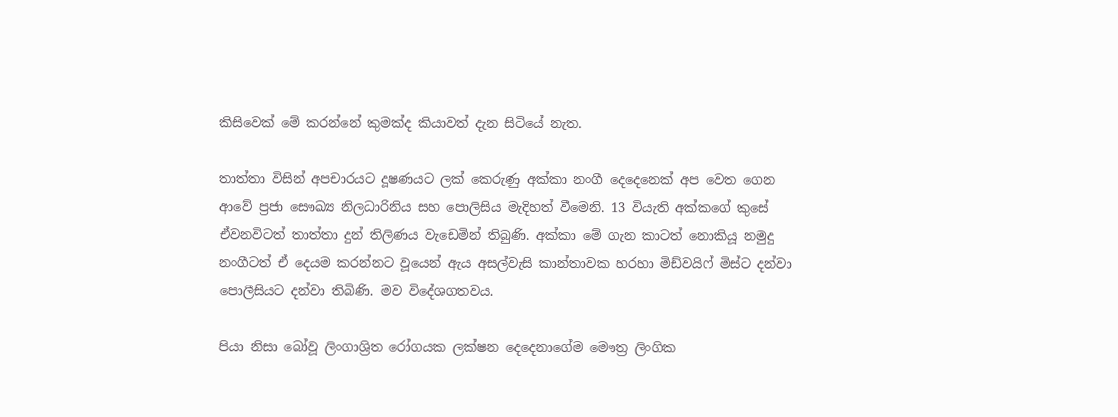කිසිවෙක් මේ කරන්නේ කුමක්ද කියාවත් දැන සිටියේ නැත.

තාත්තා විසින් අපචාරයට දූෂණයට ලක් කෙරුණු අක්කා නංගී දෙදෙනෙක් අප වෙත ගෙන ආවේ ප්‍රජා සෞඛ්‍ය නිලධාරිනිය සහ පොලිසිය මැදිහත් වීමෙනි. 13 වියැති අක්කගේ කුසේ ඒවනවිටත් තාත්තා දුන් තිලිණය වැඩෙමින් තිබුණි. අක්කා මේ ගැන කාටත් නොකියූ නමුදු නංගීටත් ඒ දෙයම කරන්නට වූයෙන් ඇය අසල්වැසි කාන්තාවක හරහා මිඩ්වයිෆ් මිස්ට දන්වා පොලීසියට දන්වා තිබිණි. මව විදේශගතවය.

පියා නිසා බෝවූ ලිංගාශ්‍රිත රෝගයක ලක්ෂන දෙදෙනාගේම මෞත්‍ර ලිංගික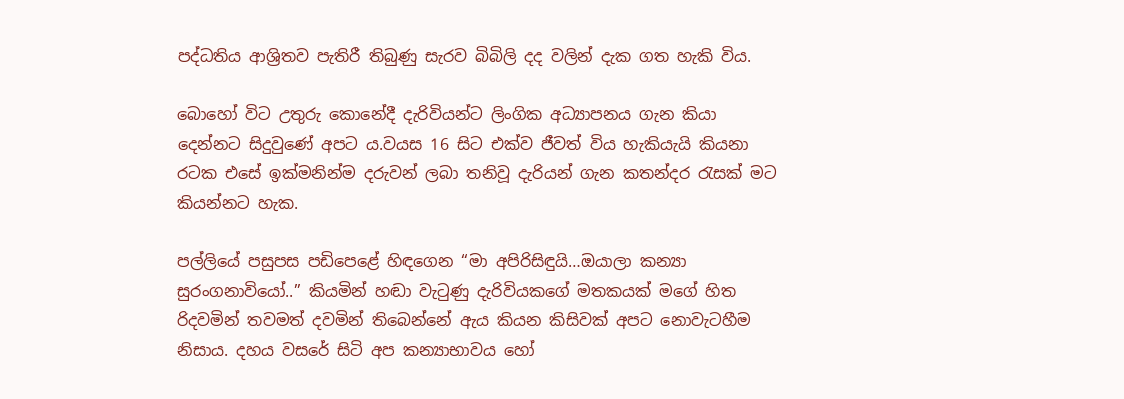පද්ධතිය ආශ්‍රිතව පැතිරී තිබුණු සැරව බිබිලි දද වලින් දැක ගත හැකි විය.

බොහෝ විට උතුරු කොනේදී දැරිවියන්ට ලිංගික අධ්‍යාපනය ගැන කියා දෙන්නට සිදුවුණේ අපට ය.වයස 16 සිට එක්ව ජීවත් විය හැකියැයි කියනා රටක එසේ ඉක්මනින්ම දරුවන් ලබා තනිවූ දැරියන් ගැන කතන්දර රැසක් මට කියන්නට හැක.

පල්ලියේ පසුපස පඩිපෙළේ හිඳගෙන “මා අපිරිසිඳුයි…ඔයාලා කන්‍යා සුරංගනාවියෝ..” කියමින් හඬා වැටුණු දැරිවියකගේ මතකයක් මගේ හිත රිදවමින් තවමත් දවමින් තිබෙන්නේ ඇය කියන කිසිවක් අපට නොවැටහීම නිසාය. දහය වසරේ සිටි අප කන්‍යාභාවය හෝ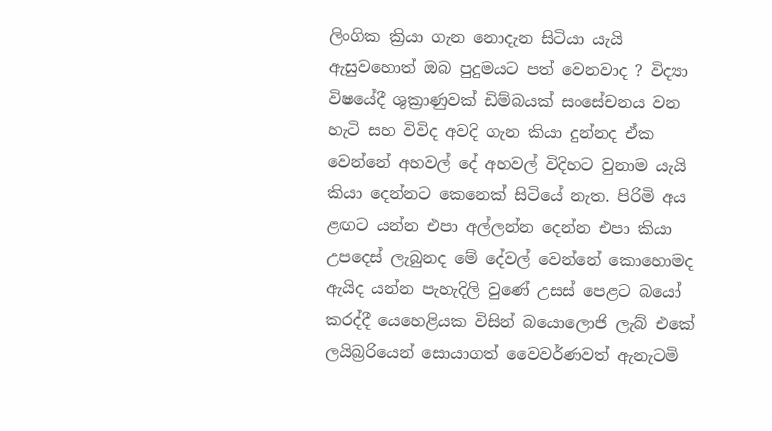ලිංගික ක්‍රියා ගැන නොදැන සිටියා යැයි ඇසුවහොත් ඔබ පුදුමයට පත් වෙනවාද ? විද්‍යා විෂයේදී ශුක්‍රාණුවක් ඩිම්බයක් සංසේචනය වන හැටි සහ විවිද අවදි ගැන කියා දුන්නද ඒක වෙන්නේ අහවල් දේ අහවල් විදිහට වුනාම යැයි කියා දෙන්නට කෙනෙක් සිටියේ නැත. පිරිමි අය ළඟට යන්න එපා අල්ලන්න දෙන්න එපා කියා උපදෙස් ලැබුනද මේ දේවල් වෙන්නේ කොහොමද ඇයිද යන්න පැහැදිලි වුණේ උසස් පෙළට බයෝ කරද්දී යෙහෙළියක විසින් බයොලොජි ලැබ් එකේ ලයිබ්‍රරියෙන් සොයාගත් වෛවර්ණවත් ඇනැටමි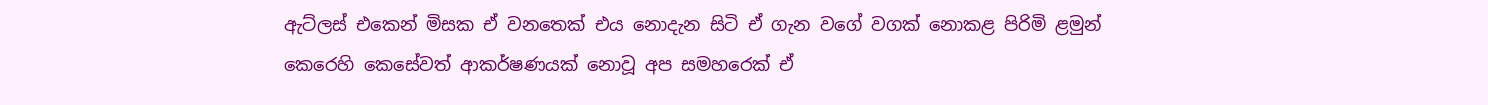ඇට්ලස් එකෙන් මිසක ඒ වනතෙක් එය නොදැන සිටි ඒ ගැන වගේ වගක් නොකළ පිරිමි ළමුන් කෙරෙහි කෙසේවත් ආකර්ෂණයක් නොවූ අප සමහරෙක් ඒ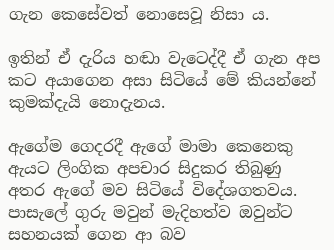ගැන කෙසේවත් නොසෙවූ නිසා ය.

ඉතින් ඒ දැරිය හඬා වැටෙද්දී ඒ ගැන අප කට අයාගෙන අසා සිටියේ මේ කියන්නේ කුමක්දැයි නොදැනය.

ඇගේම ගෙදරදී ඇගේ මාමා කෙනෙකු ඇයට ලිංගික අපචාර සිදුකර තිබුණු අතර ඇගේ මව සිටියේ විදේශගතවය. පාසැලේ ගුරු මවුන් මැදිහත්ව ඔවුන්ට සහනයක් ගෙන ආ බව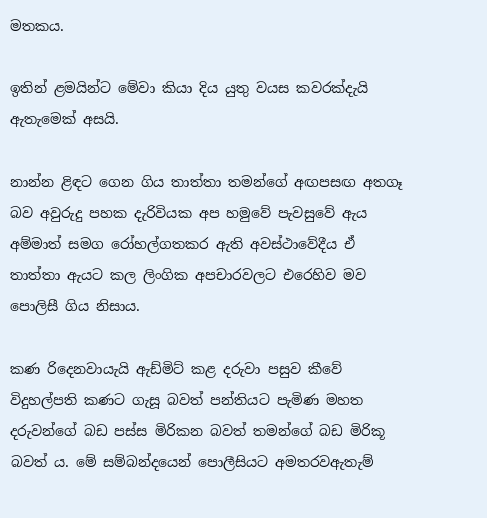මතකය.

ඉතින් ළමයින්ට මේවා කියා දිය යුතු වයස කවරක්දැයි ඇතැමෙක් අසයි.

නාන්න ළිඳට ගෙන ගිය තාත්තා තමන්ගේ අඟපසඟ අතගෑ බව අවුරුදු පහක දැරිවියක අප හමුවේ පැවසුවේ ඇය අම්මාත් සමග රෝහල්ගතකර ඇති අවස්ථාවේදීය ඒ තාත්තා ඇයට කල ලිංගික අපචාරවලට එරෙහිව මව පොලිසී ගිය නිසාය.

කණ රිදෙනවායැයි ඇඩ්මිට් කළ දරුවා පසුව කීවේ විදුහල්පති කණට ගැසූ බවත් පන්තියට පැමිණ මහත දරුවන්ගේ බඩ පස්ස මිරිකන බවත් තමන්ගේ බඩ මිරිකූ බවත් ය. මේ සම්බන්දයෙන් පොලීසියට අමතරවඇතැම්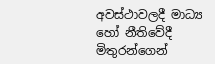අවස්ථාවලදී මාධ්‍ය හෝ නීතිවේදී මිතුරන්ගෙන්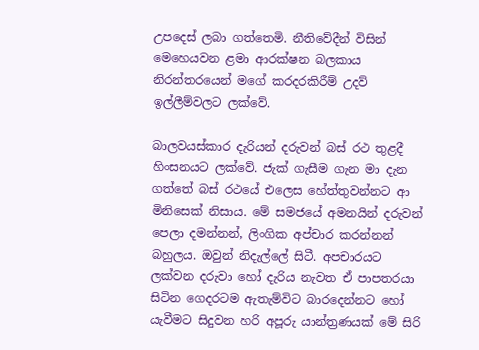උපදෙස් ලබා ගත්තෙමි. නීතිවේදීන් විසින් මෙහෙයවන ළමා ආරක්ෂන බලකාය නිරන්තරයෙන් මගේ කරදරකිරීම් උදව් ඉල්ලීම්වලට ලක්වේ.

බාලවයස්කාර දැරියන් දරුවන් බස් රථ තුළදී හිංසනයට ලක්වේ. ජැක් ගැසීම ගැන මා දැන ගත්තේ බස් රථයේ එලෙස හේත්තුවන්නට ආ මිනිසෙක් නිසාය. මේ සමජයේ අමනයින් දරුවන් පෙලා දමන්නන්, ලිංගික අප්චාර කරන්නන් බහුලය. ඔවුන් නිදැල්ලේ සිටී. අපචාරයට ලක්වන දරුවා හෝ දැරිය නැවත ඒ පාපතරයා සිටින ගෙදරටම ඇතැම්විට බාරදෙන්නට හෝ යැවීමට සිදුවන හරි අපූරු යාන්ත්‍රණයක් මේ සිරි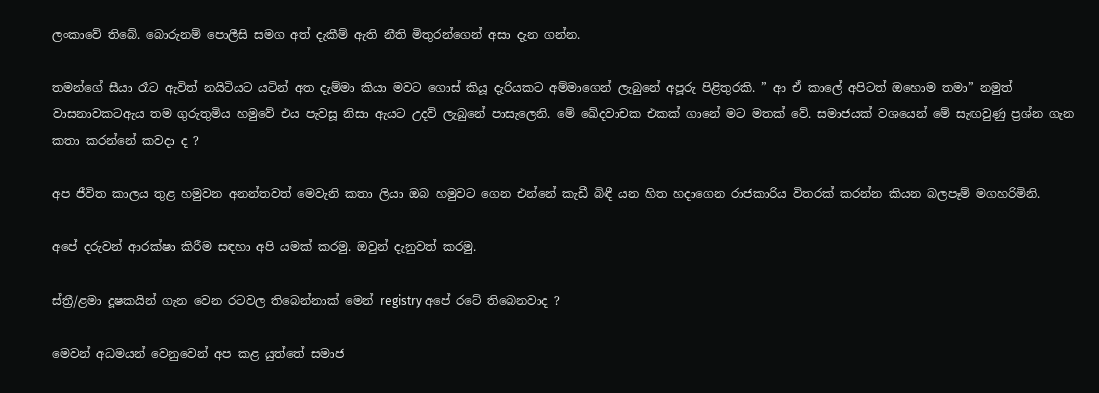ලංකාවේ තිබේ. බොරුනම් පොලීසි සමග අත් දැකීම් ඇති නීති මිතුරන්ගෙන් අසා දැන ගන්න.

තමන්ගේ සීයා රෑට ඇවිත් නයිටියට යටින් අත දැම්මා කියා මවට ගොස් කියූ දැරියකට අම්මාගෙන් ලැබුනේ අපූරු පිළිතුරකි. ” ආ ඒ කාලේ අපිටත් ඔහොම තමා” නමුත් වාසනාවකටඇය තම ගුරුතුමිය හමුවේ එය පැවසූ නිසා ඇයට උදව් ලැබුනේ පාසැලෙනි. මේ ඛේදවාචක එකක් ගානේ මට මතක් වේ. සමාජයක් වශයෙන් මේ සැඟවුණු ප්‍රශ්න ගැන කතා කරන්නේ කවදා ද ?

අප ජීවිත කාලය තුළ හමුවන අනන්තවත් මෙවැනි කතා ලියා ඔබ හමුවට ගෙන එන්නේ කැඩී බිඳී යන හිත හදාගෙන රාජකාරිය විතරක් කරන්න කියන බලපෑම් මගහරිමිනි.

අපේ දරුවන් ආරක්ෂා කිරීම සඳහා අපි යමක් කරමු. ඔවුන් දැනුවත් කරමු.

ස්ත්‍රී/ළමා දූෂකයින් ගැන වෙන රටවල තිබෙන්නාක් මෙන් registry අපේ රටේ තිබෙනවාද ?

මෙවන් අධමයන් වෙනුවෙන් අප කළ යුත්තේ සමාජ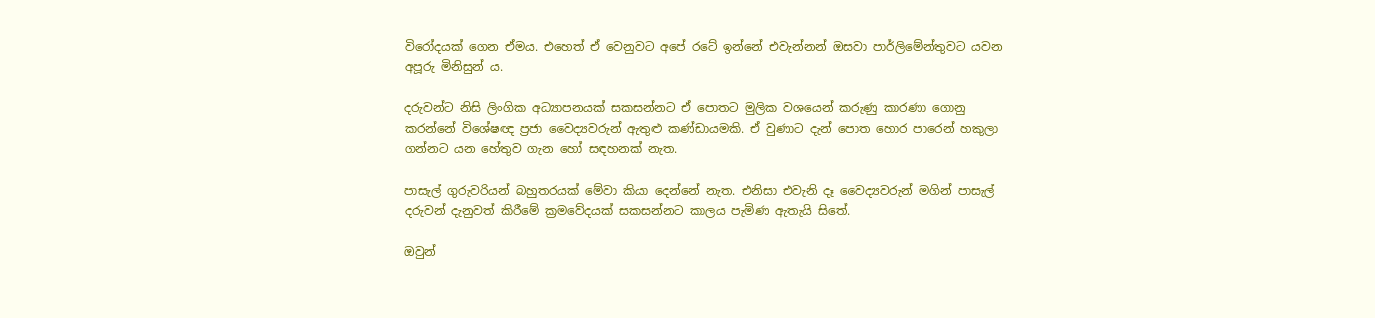විරෝදයක් ගෙන ඒමය. එහෙත් ඒ වෙනුවට අපේ රටේ ඉන්නේ එවැන්නන් ඔසවා පාර්ලිමේන්තුවට යවන අපූරු මිනිසුන් ය.

දරුවන්ට නිසි ලිංගික අධ්‍යාපනයක් සකසන්නට ඒ පොතට මුලික වශයෙන් කරුණු කාරණා ගොනු කරන්නේ විශේෂඥ ප්‍රජා වෛද්‍යවරුන් ඇතුළු කණ්ඩායමකි. ඒ වුණාට දැන් පොත හොර පාරෙන් හකුලා ගන්නට යන හේතුව ගැන හෝ සඳහනක් නැත.

පාසැල් ගුරුවරියන් බහුතරයක් මේවා කියා දෙන්නේ නැත. එනිසා එවැනි දෑ වෛද්‍යවරුන් මගින් පාසැල් දරුවන් දැනුවත් කිරීමේ ක්‍රමවේදයක් සකසන්නට කාලය පැමිණ ඇතැයි සිතේ.

ඔවුන්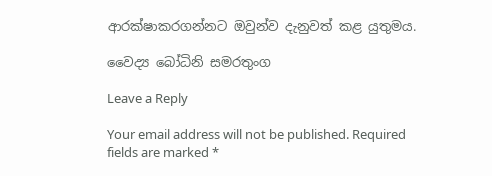ආරක්ෂාකරගන්නට ඔවුන්ව දැනුවත් කළ යුතුමය.

වෛද්‍ය බෝධිනි සමරතුංග

Leave a Reply

Your email address will not be published. Required fields are marked *